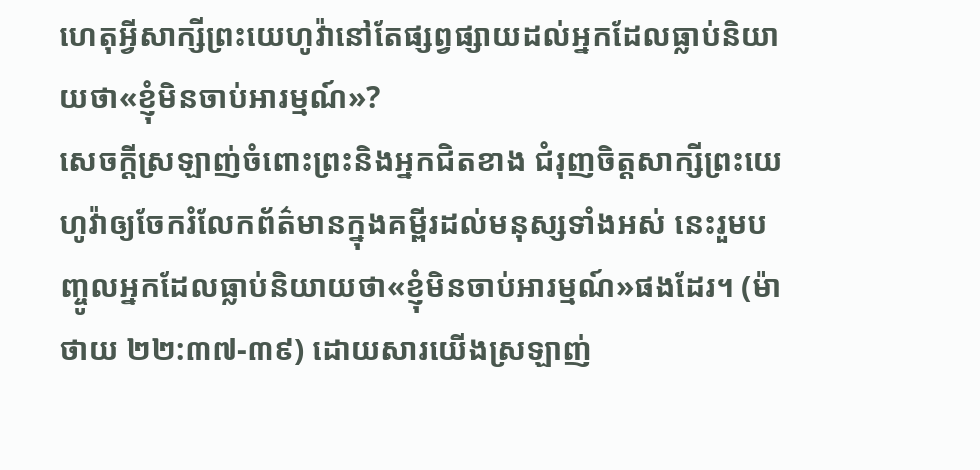ហេតុអ្វីសាក្សីព្រះយេហូវ៉ានៅតែផ្សព្វផ្សាយដល់អ្នកដែលធ្លាប់និយាយថា«ខ្ញុំមិនចាប់អារម្មណ៍»?
សេចក្ដីស្រឡាញ់ចំពោះព្រះនិងអ្នកជិតខាង ជំរុញចិត្តសាក្សីព្រះយេហូវ៉ាឲ្យចែករំលែកព័ត៌មានក្នុងគម្ពីរដល់មនុស្សទាំងអស់ នេះរួមបញ្ចូលអ្នកដែលធ្លាប់និយាយថា«ខ្ញុំមិនចាប់អារម្មណ៍»ផងដែរ។ (ម៉ាថាយ ២២:៣៧-៣៩) ដោយសារយើងស្រឡាញ់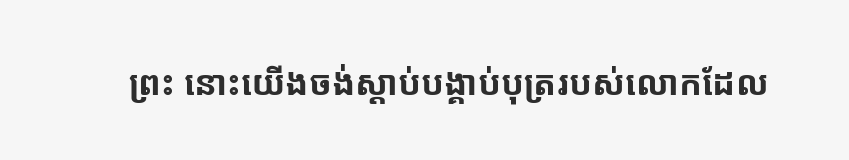ព្រះ នោះយើងចង់ស្ដាប់បង្គាប់បុត្ររបស់លោកដែល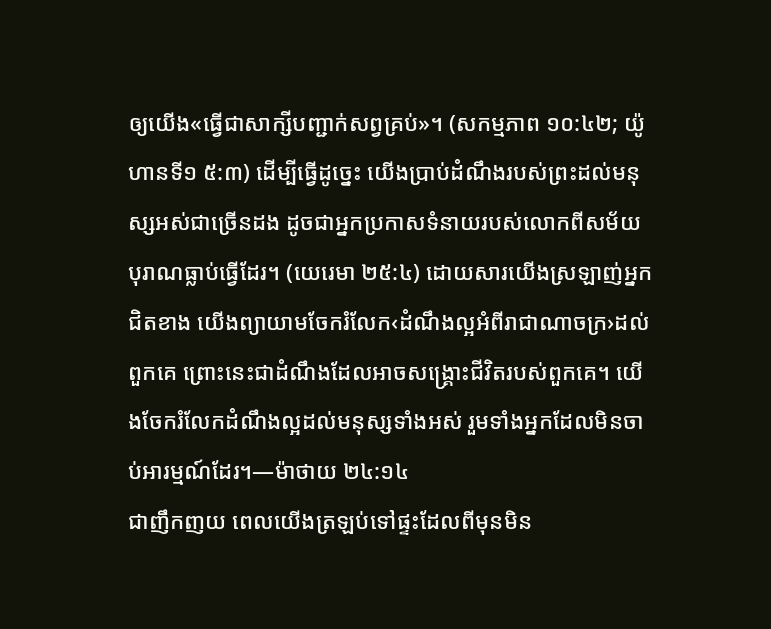ឲ្យយើង«ធ្វើជាសាក្សីបញ្ជាក់សព្វគ្រប់»។ (សកម្មភាព ១០:៤២; យ៉ូហានទី១ ៥:៣) ដើម្បីធ្វើដូច្នេះ យើងប្រាប់ដំណឹងរបស់ព្រះដល់មនុស្សអស់ជាច្រើនដង ដូចជាអ្នកប្រកាសទំនាយរបស់លោកពីសម័យបុរាណធ្លាប់ធ្វើដែរ។ (យេរេមា ២៥:៤) ដោយសារយើងស្រឡាញ់អ្នកជិតខាង យើងព្យាយាមចែករំលែក‹ដំណឹងល្អអំពីរាជាណាចក្រ›ដល់ពួកគេ ព្រោះនេះជាដំណឹងដែលអាចសង្គ្រោះជីវិតរបស់ពួកគេ។ យើងចែករំលែកដំណឹងល្អដល់មនុស្សទាំងអស់ រួមទាំងអ្នកដែលមិនចាប់អារម្មណ៍ដែរ។—ម៉ាថាយ ២៤:១៤
ជាញឹកញយ ពេលយើងត្រឡប់ទៅផ្ទះដែលពីមុនមិន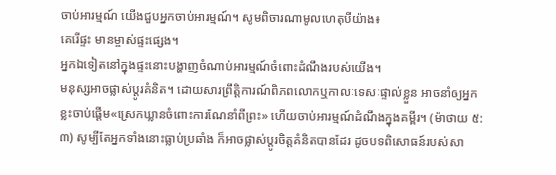ចាប់អារម្មណ៍ យើងជួបអ្នកចាប់អារម្មណ៍។ សូមពិចារណាមូលហេតុបីយ៉ាង៖
គេរើផ្ទះ មានម្ចាស់ផ្ទះផ្សេង។
អ្នកឯទៀតនៅក្នុងផ្ទះនោះបង្ហាញចំណាប់អារម្មណ៍ចំពោះដំណឹងរបស់យើង។
មនុស្សអាចផ្លាស់ប្ដូរគំនិត។ ដោយសារព្រឹត្តិការណ៍ពិភពលោកឬកាលៈទេសៈផ្ទាល់ខ្លួន អាចនាំឲ្យអ្នកខ្លះចាប់ផ្ដើម«ស្រេកឃ្លានចំពោះការណែនាំពីព្រះ» ហើយចាប់អារម្មណ៍ដំណឹងក្នុងគម្ពីរ។ (ម៉ាថាយ ៥:៣) សូម្បីតែអ្នកទាំងនោះធ្លាប់ប្រឆាំង ក៏អាចផ្លាស់ប្ដូរចិត្តគំនិតបានដែរ ដូចបទពិសោធន៍របស់សា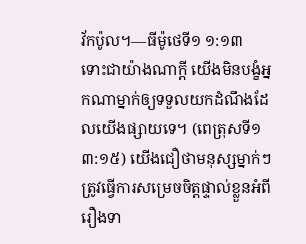វ័កប៉ូល។—ធីម៉ូថេទី១ ១:១៣
ទោះជាយ៉ាងណាក្ដី យើងមិនបង្ខំអ្នកណាម្នាក់ឲ្យទទួលយកដំណឹងដែលយើងផ្សាយទេ។ (ពេត្រុសទី១ ៣:១៥) យើងជឿថាមនុស្សម្នាក់ៗត្រូវធ្វើការសម្រេចចិត្តផ្ទាល់ខ្លួនអំពីរឿងទា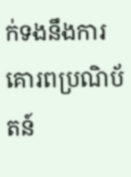ក់ទងនឹងការគោរពប្រណិប័តន៍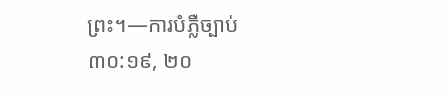ព្រះ។—ការបំភ្លឺច្បាប់ ៣០:១៩, ២០